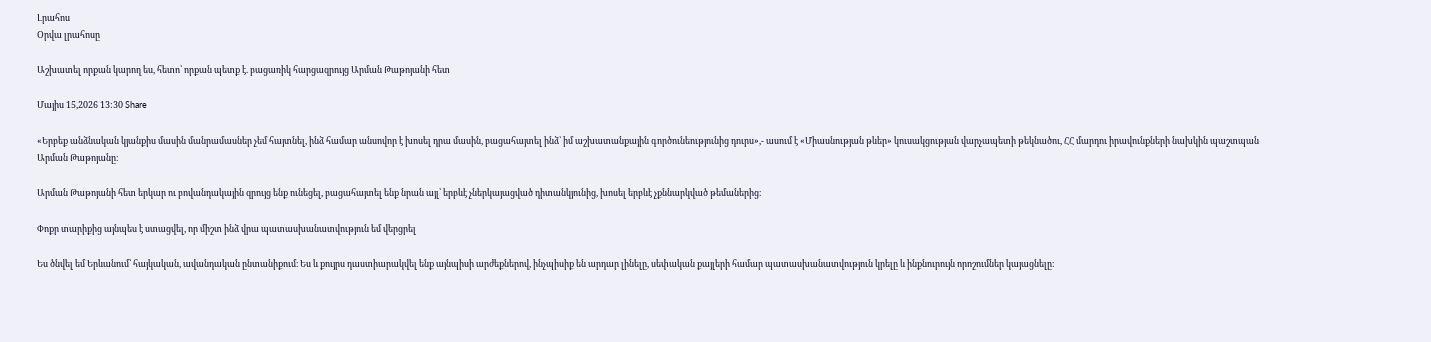Լրահոս
Օրվա լրահոսը

Աշխատել որքան կարող ես, հետո՝ որքան պետք է. բացառիկ հարցազրույց Արման Թաթոյանի հետ

Մայիս 15,2026 13:30 Share

«Երբեք անձնական կյանքիս մասին մանրամասներ չեմ հայտնել, ինձ համար անսովոր է խոսել դրա մասին, բացահայտել ինձ՝ իմ աշխատանքային գործունեությունից դուրս»,- ասում է «Միասնության թևեր» կուսակցության վարչապետի թեկնածու, ՀՀ մարդու իրավունքների նախկին պաշտպան Արման Թաթոյանը։

Արման Թաթոյանի հետ երկար ու բովանդակային զրույց ենք ունեցել, բացահայտել ենք նրան այլ՝ երբևէ չներկայացված դիտանկյունից, խոսել երբևէ չքննարկված թեմաներից։

Փոքր տարիքից այնպես է ստացվել, որ միշտ ինձ վրա պատասխանատվություն եմ վերցրել

Ես ծնվել եմ Երևանում՝ հայկական, ավանդական ընտանիքում։ Ես և քույրս դաստիարակվել ենք այնպիսի արժեքներով, ինչպիսիք են արդար լինելը, սեփական քայլերի համար պատասխանատվություն կրելը և ինքնուրույն որոշումներ կայացնելը։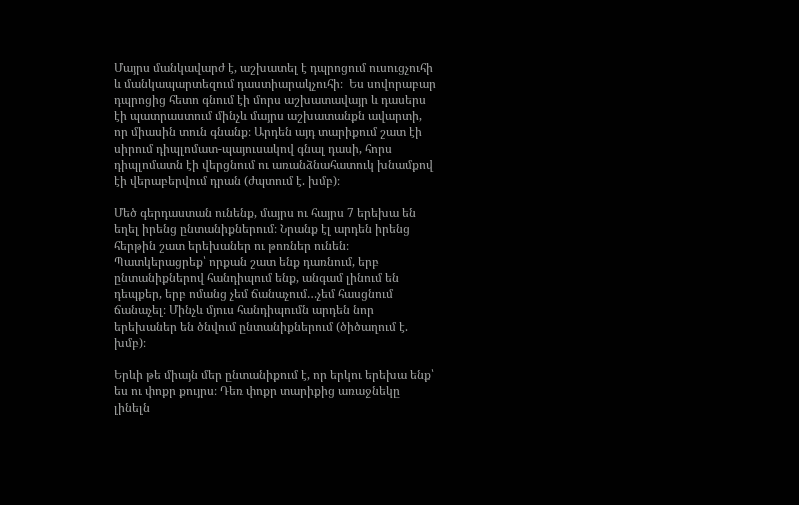Մայրս մանկավարժ է, աշխատել է դպրոցում ուսուցչուհի և մանկապարտեզում դաստիարակչուհի։  Ես սովորաբար դպրոցից հետո գնում էի մորս աշխատավայր և դասերս էի պատրաստում մինչև մայրս աշխատանքն ավարտի, որ միասին տուն գնանք։ Արդեն այդ տարիքում շատ էի սիրում դիպլոմատ-պայուսակով գնալ դասի, հորս դիպլոմատն էի վերցնում ու առանձնահատուկ խնամքով էի վերաբերվում դրան (ժպտում է. խմբ)։

Մեծ գերդաստան ունենք, մայրս ու հայրս 7 երեխա են եղել իրենց ընտանիքներում։ Նրանք էլ արդեն իրենց հերթին շատ երեխաներ ու թոռներ ունեն։ Պատկերացրեք՝ որքան շատ ենք դառնում, երբ ընտանիքներով հանդիպում ենք, անգամ լինում են դեպքեր, երբ ոմանց չեմ ճանաչում…չեմ հասցնում ճանաչել։ Մինչև մյուս հանդիպումն արդեն նոր երեխաներ են ծնվում ընտանիքներում (ծիծաղում է. խմբ)։

Երևի թե միայն մեր ընտանիքում է, որ երկու երեխա ենք՝ ես ու փոքր քույրս։ Դեռ փոքր տարիքից առաջնեկը լինելն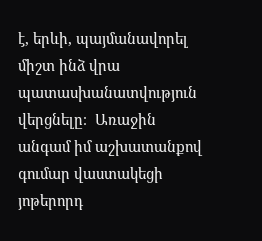է, երևի, պայմանավորել միշտ ինձ վրա պատասխանատվություն վերցնելը։  Առաջին անգամ իմ աշխատանքով գումար վաստակեցի յոթերորդ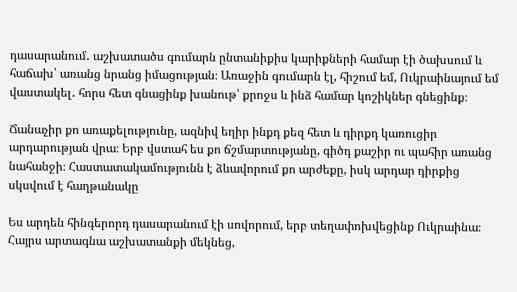դասարանում․ աշխատածս գումարն ընտանիքիս կարիքների համար էի ծախսում և հաճախ՝ առանց նրանց իմացության։ Առաջին գումարն էլ, հիշում եմ, Ուկրաինայում եմ վաստակել․ հորս հետ գնացինք խանութ՝ քրոջս և ինձ համար կոշիկներ գնեցինք։

Ճանաչիր քո առաքելությունը, ազնիվ եղիր ինքդ քեզ հետ և դիրքդ կառուցիր արդարության վրա։ Երբ վստահ ես քո ճշմարտությանը, գիծդ քաշիր ու պահիր առանց նահանջի։ Հաստատակամությունն է ձևավորում քո արժեքը, իսկ արդար դիրքից  սկսվում է հաղթանակը

Ես արդեն հինգերորդ դասարանում էի սովորում, երբ տեղափոխվեցինք Ուկրաինա։ Հայրս արտագնա աշխատանքի մեկնեց,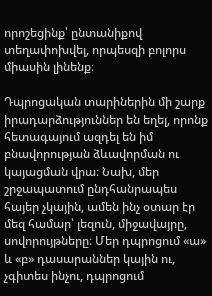որոշեցինք՝ ընտանիքով տեղափոխվել, որպեսզի բոլորս միասին լինենք։

Դպրոցական տարիներին մի շարք իրադարձություններ են եղել, որոնք հետագայում ազդել են իմ բնավորության ձևավորման ու կայացման վրա։ Նախ, մեր շրջապատում ընդհանրապես հայեր չկային, ամեն ինչ օտար էր մեզ համար՝ լեզուն, միջավայրը, սովորույթները։ Մեր դպրոցում «ա» և «բ» դասարաններ կային ու, չգիտես ինչու, դպրոցում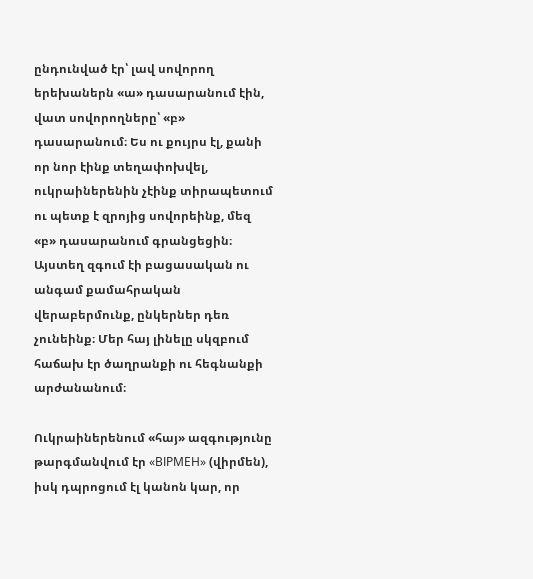ընդունված էր՝ լավ սովորող երեխաներն «ա» դասարանում էին, վատ սովորողները՝ «բ» դասարանում։ Ես ու քույրս էլ, քանի որ նոր էինք տեղափոխվել, ուկրաիներենին չէինք տիրապետում ու պետք է զրոյից սովորեինք, մեզ «բ» դասարանում գրանցեցին։ Այստեղ զգում էի բացասական ու անգամ քամահրական վերաբերմունք, ընկերներ դեռ չունեինք։ Մեր հայ լինելը սկզբում հաճախ էր ծաղրանքի ու հեգնանքի արժանանում։

Ուկրաիներենում «հայ» ազգությունը թարգմանվում էր «ВІРМЕН» (վիրմեն), իսկ դպրոցում էլ կանոն կար, որ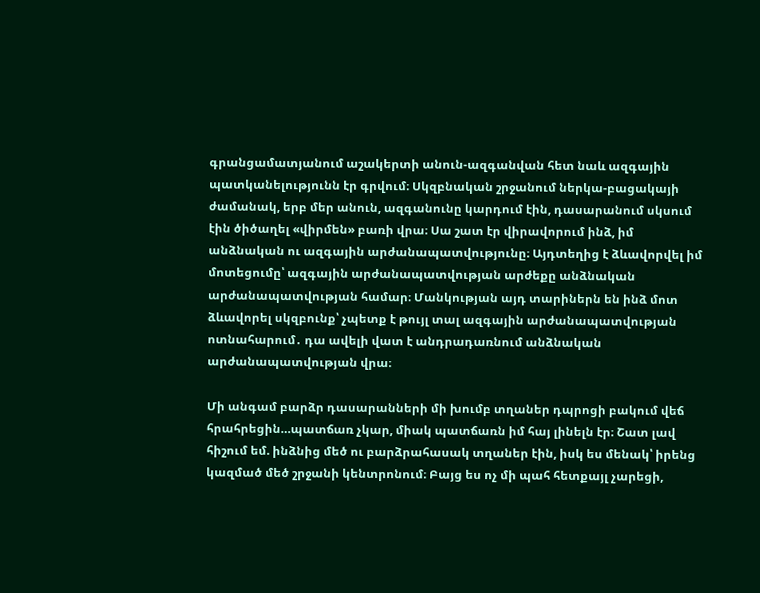գրանցամատյանում աշակերտի անուն-ազգանվան հետ նաև ազգային պատկանելությունն էր գրվում։ Սկզբնական շրջանում ներկա-բացակայի ժամանակ, երբ մեր անուն, ազգանունը կարդում էին, դասարանում սկսում էին ծիծաղել «վիրմեն» բառի վրա։ Սա շատ էր վիրավորում ինձ, իմ անձնական ու ազգային արժանապատվությունը։ Այդտեղից է ձևավորվել իմ մոտեցումը՝ ազգային արժանապատվության արժեքը անձնական արժանապատվության համար։ Մանկության այդ տարիներն են ինձ մոտ ձևավորել սկզբունք՝ չպետք է թույլ տալ ազգային արժանապատվության ոտնահարում․ դա ավելի վատ է անդրադառնում անձնական արժանապատվության վրա։

Մի անգամ բարձր դասարանների մի խումբ տղաներ դպրոցի բակում վեճ հրահրեցին…պատճառ չկար, միակ պատճառն իմ հայ լինելն էր։ Շատ լավ հիշում եմ. ինձնից մեծ ու բարձրահասակ տղաներ էին, իսկ ես մենակ՝ իրենց կազմած մեծ շրջանի կենտրոնում։ Բայց ես ոչ մի պահ հետքայլ չարեցի,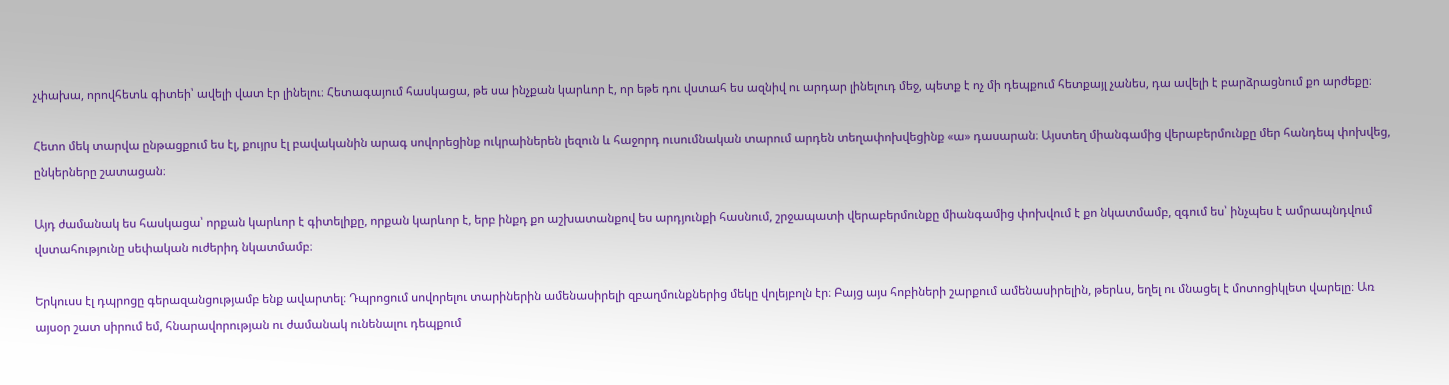չփախա, որովհետև գիտեի՝ ավելի վատ էր լինելու։ Հետագայում հասկացա, թե սա ինչքան կարևոր է, որ եթե դու վստահ ես ազնիվ ու արդար լինելուդ մեջ, պետք է ոչ մի դեպքում հետքայլ չանես, դա ավելի է բարձրացնում քո արժեքը։

Հետո մեկ տարվա ընթացքում ես էլ, քույրս էլ բավականին արագ սովորեցինք ուկրաիներեն լեզուն և հաջորդ ուսումնական տարում արդեն տեղափոխվեցինք «ա» դասարան։ Այստեղ միանգամից վերաբերմունքը մեր հանդեպ փոխվեց, ընկերները շատացան։

Այդ ժամանակ ես հասկացա՝ որքան կարևոր է գիտելիքը, որքան կարևոր է, երբ ինքդ քո աշխատանքով ես արդյունքի հասնում, շրջապատի վերաբերմունքը միանգամից փոխվում է քո նկատմամբ, զգում ես՝ ինչպես է ամրապնդվում վստահությունը սեփական ուժերիդ նկատմամբ։

Երկուսս էլ դպրոցը գերազանցությամբ ենք ավարտել։ Դպրոցում սովորելու տարիներին ամենասիրելի զբաղմունքներից մեկը վոլեյբոլն էր։ Բայց այս հոբիների շարքում ամենասիրելին, թերևս, եղել ու մնացել է մոտոցիկլետ վարելը։ Առ այսօր շատ սիրում եմ, հնարավորության ու ժամանակ ունենալու դեպքում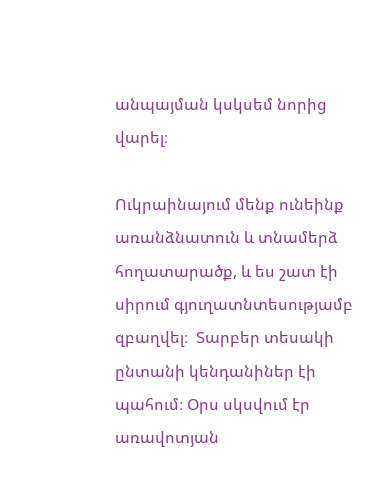անպայման կսկսեմ նորից վարել։

Ուկրաինայում մենք ունեինք առանձնատուն և տնամերձ հողատարածք, և ես շատ էի սիրում գյուղատնտեսությամբ զբաղվել։  Տարբեր տեսակի ընտանի կենդանիներ էի պահում։ Օրս սկսվում էր առավոտյան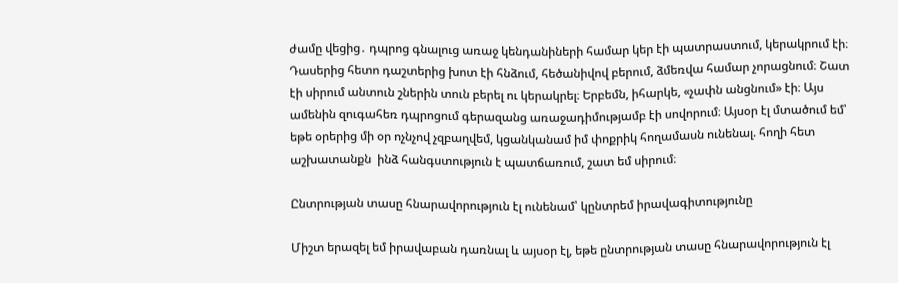ժամը վեցից․ դպրոց գնալուց առաջ կենդանիների համար կեր էի պատրաստում, կերակրում էի։ Դասերից հետո դաշտերից խոտ էի հնձում, հեծանիվով բերում, ձմեռվա համար չորացնում։ Շատ էի սիրում անտուն շներին տուն բերել ու կերակրել։ Երբեմն, իհարկե, «չափն անցնում» էի։ Այս ամենին զուգահեռ դպրոցում գերազանց առաջադիմությամբ էի սովորում։ Այսօր էլ մտածում եմ՝ եթե օրերից մի օր ոչնչով չզբաղվեմ, կցանկանամ իմ փոքրիկ հողամասն ունենալ. հողի հետ աշխատանքն  ինձ հանգստություն է պատճառում, շատ եմ սիրում։

Ընտրության տասը հնարավորություն էլ ունենամ՝ կընտրեմ իրավագիտությունը

Միշտ երազել եմ իրավաբան դառնալ և այսօր էլ, եթե ընտրության տասը հնարավորություն էլ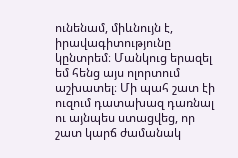ունենամ, միևնույն է, իրավագիտությունը կընտրեմ։ Մանկուց երազել եմ հենց այս ոլորտում աշխատել։ Մի պահ շատ էի ուզում դատախազ դառնալ ու այնպես ստացվեց, որ շատ կարճ ժամանակ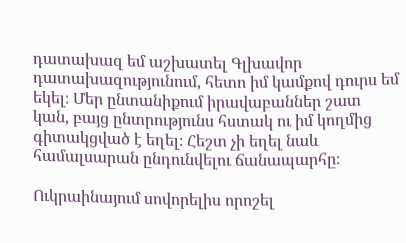դատախազ եմ աշխատել Գլխավոր դատախազությունում, հետո իմ կամքով դուրս եմ եկել։ Մեր ընտանիքում իրավաբաններ շատ կան, բայց ընտրությունս հստակ ու իմ կողմից գիտակցված է եղել։ Հեշտ չի եղել նաև համալսարան ընդունվելու ճանապարհը։

Ուկրաինայում սովորելիս որոշել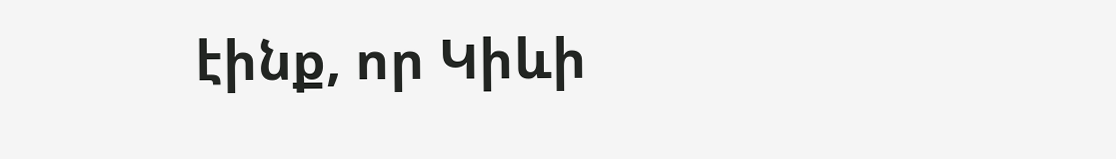էինք, որ Կիևի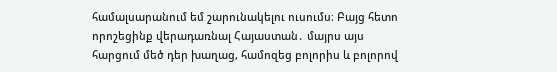համալսարանում եմ շարունակելու ուսումս։ Բայց հետո որոշեցինք վերադառնալ Հայաստան․ մայրս այս հարցում մեծ դեր խաղաց, համոզեց բոլորիս և բոլորով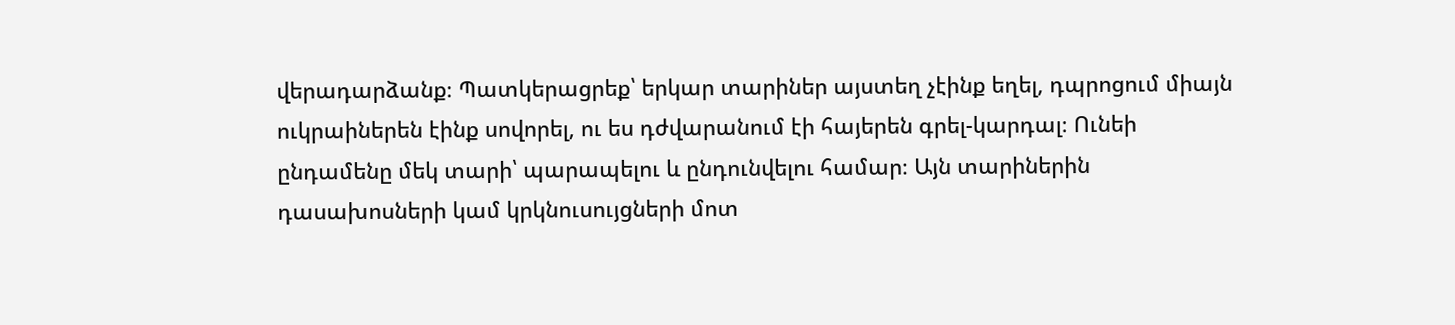վերադարձանք։ Պատկերացրեք՝ երկար տարիներ այստեղ չէինք եղել, դպրոցում միայն ուկրաիներեն էինք սովորել, ու ես դժվարանում էի հայերեն գրել-կարդալ։ Ունեի ընդամենը մեկ տարի՝ պարապելու և ընդունվելու համար։ Այն տարիներին դասախոսների կամ կրկնուսույցների մոտ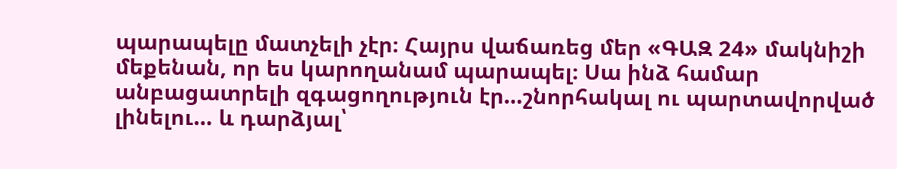պարապելը մատչելի չէր։ Հայրս վաճառեց մեր «ԳԱԶ 24» մակնիշի մեքենան, որ ես կարողանամ պարապել։ Սա ինձ համար անբացատրելի զգացողություն էր…շնորհակալ ու պարտավորված լինելու… և դարձյալ՝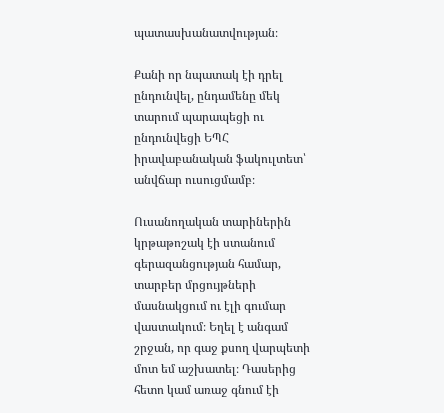պատասխանատվության։

Քանի որ նպատակ էի դրել ընդունվել, ընդամենը մեկ տարում պարապեցի ու ընդունվեցի ԵՊՀ իրավաբանական ֆակուլտետ՝ անվճար ուսուցմամբ։

Ուսանողական տարիներին կրթաթոշակ էի ստանում գերազանցության համար, տարբեր մրցույթների մասնակցում ու էլի գումար վաստակում։ Եղել է անգամ շրջան, որ գաջ քսող վարպետի մոտ եմ աշխատել։ Դասերից հետո կամ առաջ գնում էի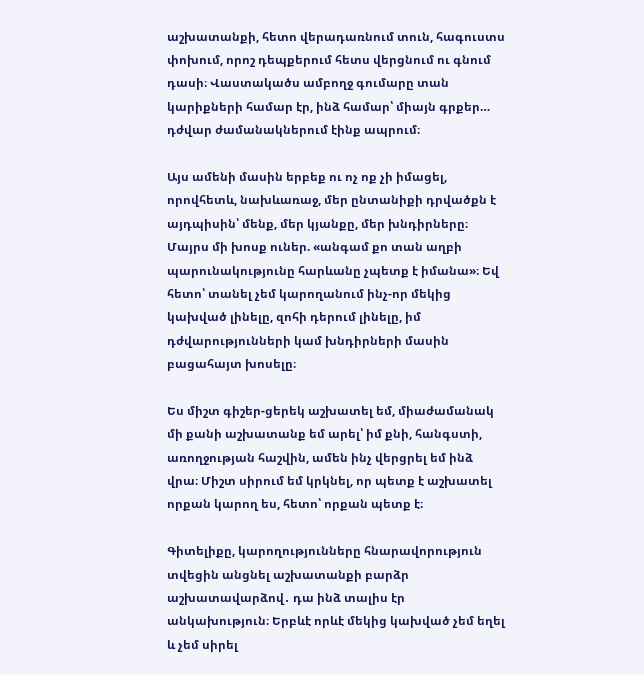աշխատանքի, հետո վերադառնում տուն, հագուստս փոխում, որոշ դեպքերում հետս վերցնում ու գնում դասի։ Վաստակածս ամբողջ գումարը տան կարիքների համար էր, ինձ համար՝ միայն գրքեր… դժվար ժամանակներում էինք ապրում։

Այս ամենի մասին երբեք ու ոչ ոք չի իմացել, որովհետև, նախևառաջ, մեր ընտանիքի դրվածքն է այդպիսին՝ մենք, մեր կյանքը, մեր խնդիրները։ Մայրս մի խոսք ուներ. «անգամ քո տան աղբի պարունակությունը հարևանը չպետք է իմանա»։ Եվ հետո՝ տանել չեմ կարողանում ինչ-որ մեկից կախված լինելը, զոհի դերում լինելը, իմ դժվարությունների կամ խնդիրների մասին բացահայտ խոսելը։

Ես միշտ գիշեր-ցերեկ աշխատել եմ, միաժամանակ մի քանի աշխատանք եմ արել՝ իմ քնի, հանգստի, առողջության հաշվին, ամեն ինչ վերցրել եմ ինձ վրա։ Միշտ սիրում եմ կրկնել, որ պետք է աշխատել որքան կարող ես, հետո՝ որքան պետք է։

Գիտելիքը, կարողությունները հնարավորություն տվեցին անցնել աշխատանքի բարձր աշխատավարձով․ դա ինձ տալիս էր անկախություն։ Երբևէ որևէ մեկից կախված չեմ եղել և չեմ սիրել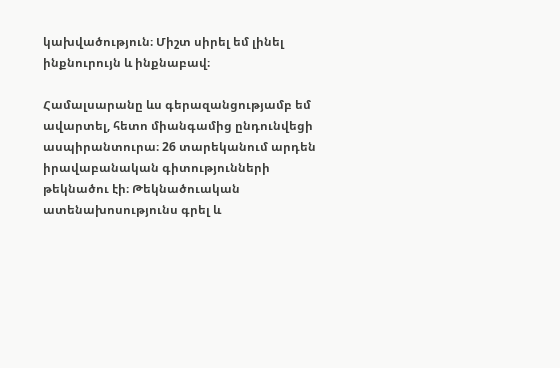կախվածություն։ Միշտ սիրել եմ լինել ինքնուրույն և ինքնաբավ։

Համալսարանը ևս գերազանցությամբ եմ ավարտել, հետո միանգամից ընդունվեցի ասպիրանտուրա։ 26 տարեկանում արդեն իրավաբանական գիտությունների թեկնածու էի։ Թեկնածուական ատենախոսությունս գրել և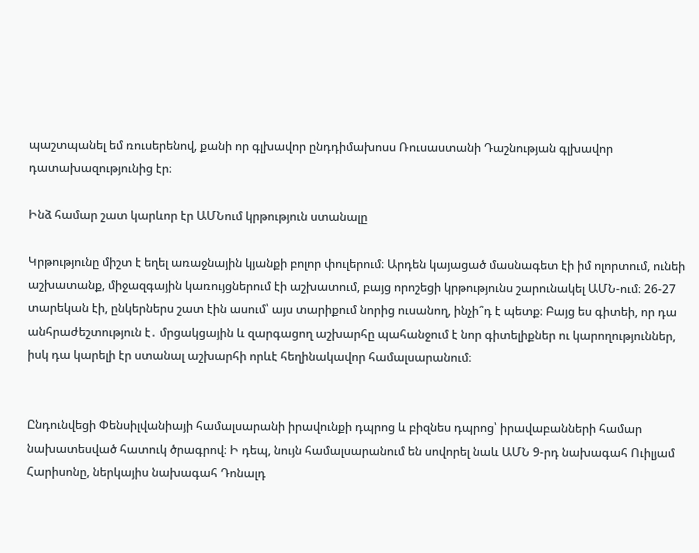պաշտպանել եմ ռուսերենով, քանի որ գլխավոր ընդդիմախոսս Ռուսաստանի Դաշնության գլխավոր դատախազությունից էր։

Ինձ համար շատ կարևոր էր ԱՄՆում կրթություն ստանալը

Կրթությունը միշտ է եղել առաջնային կյանքի բոլոր փուլերում։ Արդեն կայացած մասնագետ էի իմ ոլորտում, ունեի աշխատանք, միջազգային կառույցներում էի աշխատում, բայց որոշեցի կրթությունս շարունակել ԱՄՆ-ում։ 26-27 տարեկան էի, ընկերներս շատ էին ասում՝ այս տարիքում նորից ուսանող, ինչի՞դ է պետք։ Բայց ես գիտեի, որ դա անհրաժեշտություն է․ մրցակցային և զարգացող աշխարհը պահանջում է նոր գիտելիքներ ու կարողություններ, իսկ դա կարելի էր ստանալ աշխարհի որևէ հեղինակավոր համալսարանում։


Ընդունվեցի Փենսիլվանիայի համալսարանի իրավունքի դպրոց և բիզնես դպրոց՝ իրավաբանների համար նախատեսված հատուկ ծրագրով։ Ի դեպ, նույն համալսարանում են սովորել նաև ԱՄՆ 9-րդ նախագահ Ուիլյամ Հարիսոնը, ներկայիս նախագահ Դոնալդ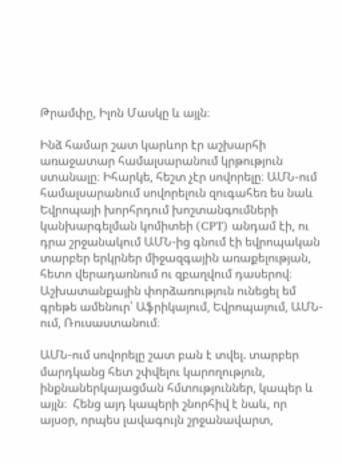Թրամփը, Իլոն Մասկը և այլն։

Ինձ համար շատ կարևոր էր աշխարհի առաջատար համալսարանում կրթություն ստանալը։ Իհարկե, հեշտ չէր սովորելը։ ԱՄՆ-ում համալսարանում սովորելուն զուգահեռ ես նաև Եվրոպայի խորհրդում խոշտանգումների կանխարգելման կոմիտեի (CPT) անդամ էի, ու դրա շրջանակում ԱՄՆ-ից գնում էի եվրոպական տարբեր երկրներ միջազգային առաքելության, հետո վերադառնում ու զբաղվում դասերով։ Աշխատանքային փորձառություն ունեցել եմ գրեթե ամենուր՝ Աֆրիկայում, Եվրոպայում, ԱՄՆ-ում, Ռուսաստանում։

ԱՄՆ-ում սովորելը շատ բան է տվել. տարբեր մարդկանց հետ շփվելու կարողություն, ինքնաներկայացման հմտություններ, կապեր և այլն։  Հենց այդ կապերի շնորհիվ է նաև, որ այսօր, որպես լավագույն շրջանավարտ,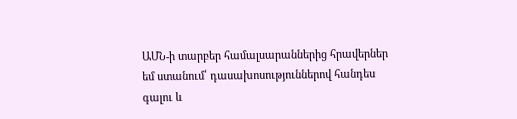ԱՄՆ-ի տարբեր համալսարաններից հրավերներ եմ ստանում՝ դասախոսություններով հանդես գալու և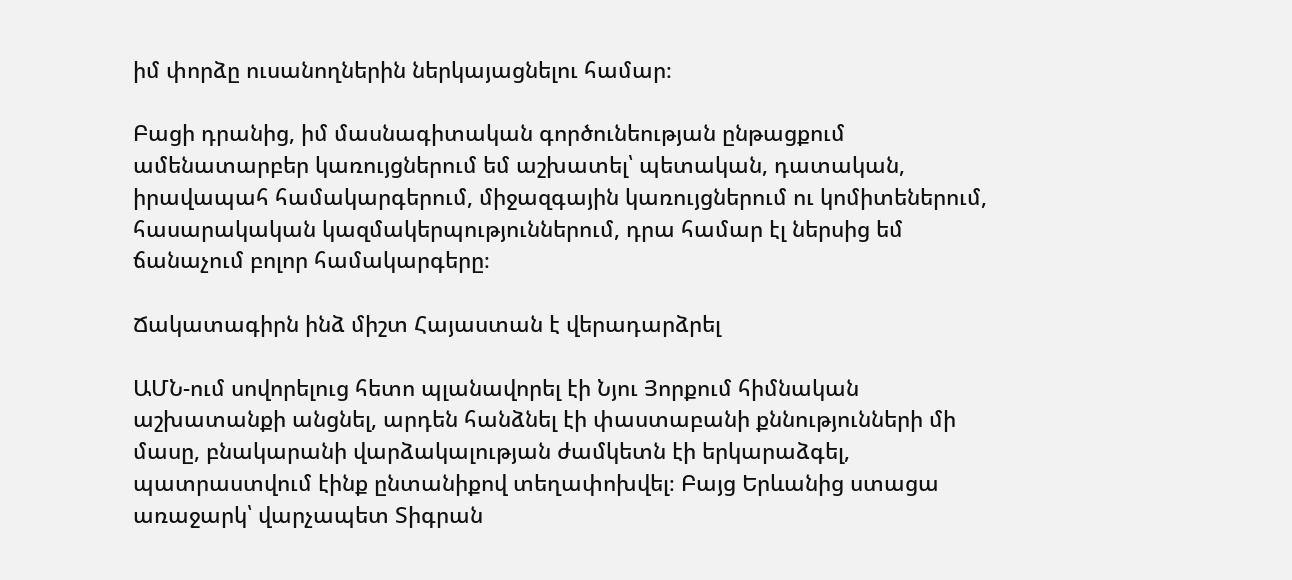իմ փորձը ուսանողներին ներկայացնելու համար։

Բացի դրանից, իմ մասնագիտական գործունեության ընթացքում ամենատարբեր կառույցներում եմ աշխատել՝ պետական, դատական, իրավապահ համակարգերում, միջազգային կառույցներում ու կոմիտեներում, հասարակական կազմակերպություններում, դրա համար էլ ներսից եմ ճանաչում բոլոր համակարգերը։

Ճակատագիրն ինձ միշտ Հայաստան է վերադարձրել

ԱՄՆ-ում սովորելուց հետո պլանավորել էի Նյու Յորքում հիմնական աշխատանքի անցնել, արդեն հանձնել էի փաստաբանի քննությունների մի մասը, բնակարանի վարձակալության ժամկետն էի երկարաձգել, պատրաստվում էինք ընտանիքով տեղափոխվել։ Բայց Երևանից ստացա առաջարկ՝ վարչապետ Տիգրան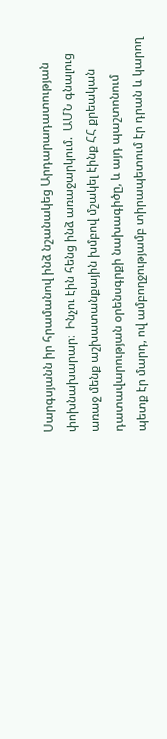Սարգսյանն իր հրամանով ինձ նշանակեց Արդարադատության փոխնախարար։  Ինչու էին հենց ինձ առաջարկում.  ԱՄՆ գնալուց առաջ մենք աշխատանքային խմբով մշակել էինք ՀՀ քրեական դատավարության օրենսգրքի նախագիծը, և այդ պաշտոնում պետք էր մարդ, ով ամբողջությամբ տիրապետում էր դրան և կարող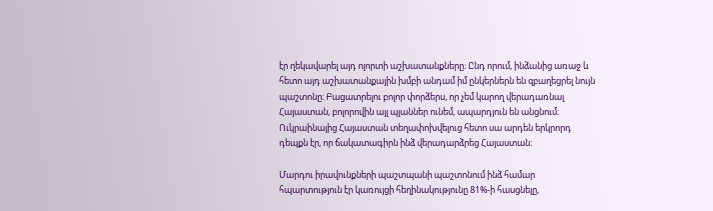էր ղեկավարել այդ ոլորտի աշխատանքները։ Ընդ որում, ինձանից առաջ և հետո այդ աշխատանքային խմբի անդամ իմ ընկերներն են զբաղեցրել նույն պաշտոնը։ Բացատրելու բոլոր փորձերս, որ չեմ կարող վերադառնալ Հայաստան, բոլորովին այլ պլաններ ունեմ, ապարդյուն են անցնում։   Ուկրաինայից Հայաստան տեղափոխվելուց հետո սա արդեն երկրորդ դեպքն էր, որ ճակատագիրն ինձ վերադարձրեց Հայաստան։

Մարդու իրավունքների պաշտպանի պաշտոնում ինձ համար հպարտություն էր կառույցի հեղինակությունը 81%-ի հասցնելը,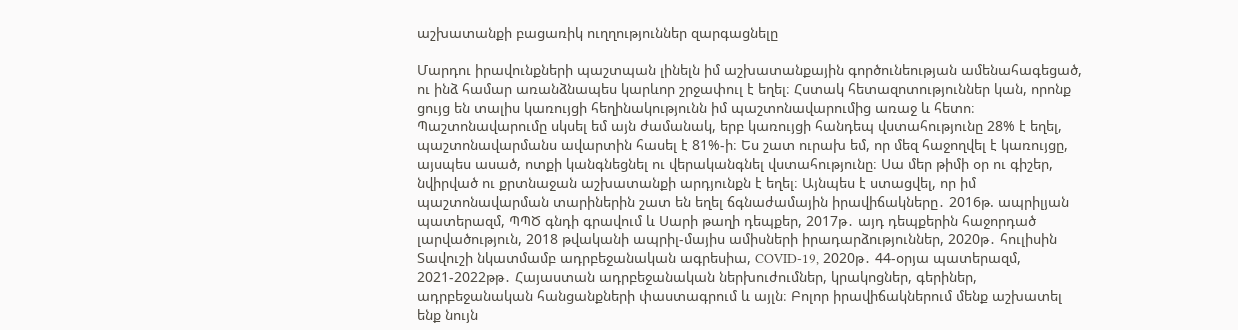աշխատանքի բացառիկ ուղղություններ զարգացնելը

Մարդու իրավունքների պաշտպան լինելն իմ աշխատանքային գործունեության ամենահագեցած, ու ինձ համար առանձնապես կարևոր շրջափուլ է եղել։ Հստակ հետազոտություններ կան, որոնք ցույց են տալիս կառույցի հեղինակությունն իմ պաշտոնավարումից առաջ և հետո։ Պաշտոնավարումը սկսել եմ այն ժամանակ, երբ կառույցի հանդեպ վստահությունը 28% է եղել, պաշտոնավարմանս ավարտին հասել է 81%-ի։ Ես շատ ուրախ եմ, որ մեզ հաջողվել է կառույցը, այսպես ասած, ոտքի կանգնեցնել ու վերականգնել վստահությունը։ Սա մեր թիմի օր ու գիշեր, նվիրված ու քրտնաջան աշխատանքի արդյունքն է եղել։ Այնպես է ստացվել, որ իմ պաշտոնավարման տարիներին շատ են եղել ճգնաժամային իրավիճակները․ 2016թ. ապրիլյան պատերազմ, ՊՊԾ գնդի գրավում և Սարի թաղի դեպքեր, 2017թ․ այդ դեպքերին հաջորդած լարվածություն, 2018 թվականի ապրիլ-մայիս ամիսների իրադարձություններ, 2020թ․ հուլիսին Տավուշի նկատմամբ ադրբեջանական ագրեսիա, COVID-19, 2020թ․ 44-օրյա պատերազմ, 2021-2022թթ․ Հայաստան ադրբեջանական ներխուժումներ, կրակոցներ, գերիներ, ադրբեջանական հանցանքների փաստագրում և այլն։ Բոլոր իրավիճակներում մենք աշխատել ենք նույն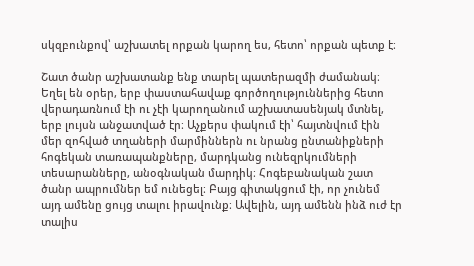սկզբունքով՝ աշխատել որքան կարող ես, հետո՝ որքան պետք է։

Շատ ծանր աշխատանք ենք տարել պատերազմի ժամանակ։ Եղել են օրեր, երբ փաստահավաք գործողություններից հետո վերադառնում էի ու չէի կարողանում աշխատասենյակ մտնել, երբ լույսն անջատված էր։ Աչքերս փակում էի՝ հայտնվում էին մեր զոհված տղաների մարմիններն ու նրանց ընտանիքների հոգեկան տառապանքները, մարդկանց ունեզրկումների տեսարանները, անօգնական մարդիկ։ Հոգեբանական շատ ծանր ապրումներ եմ ունեցել։ Բայց գիտակցում էի, որ չունեմ այդ ամենը ցույց տալու իրավունք։ Ավելին, այդ ամենն ինձ ուժ էր տալիս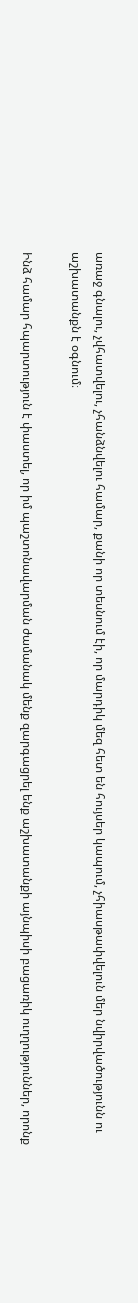առաջ գնալու, չվհատվելու, չհանձնվելու համար, քանի որ տեսնում էի, որ մարդիկ մեզ հետ են հույսեր կապում, չհիասթափվելուն մեր նվիրվածությունն ու աշխատանքն է օգնում։

Ինձ համար հպարտություն է փաստել, որ իմ պաշտոնավարման ժամանակ մենք զարգացրել ենք աշխատանքի այնպիսի բացառիկ ուղղություններ, որոնք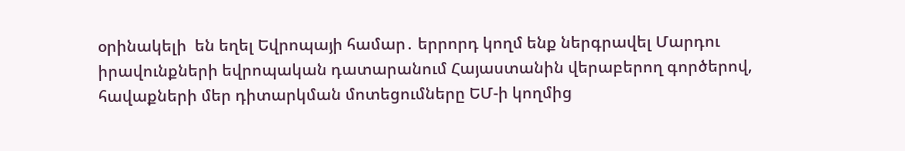օրինակելի  են եղել Եվրոպայի համար․ երրորդ կողմ ենք ներգրավել Մարդու իրավունքների եվրոպական դատարանում Հայաստանին վերաբերող գործերով, հավաքների մեր դիտարկման մոտեցումները ԵՄ-ի կողմից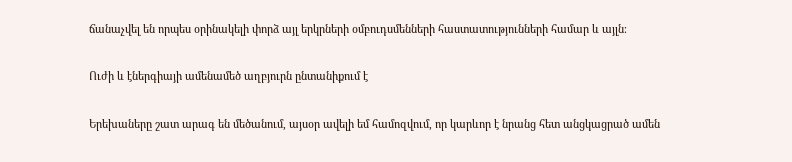ճանաչվել են որպես օրինակելի փորձ այլ երկրների օմբուդսմենների հաստատությունների համար և այլն։

Ուժի և էներգիայի ամենամեծ աղբյուրն ընտանիքում է

Երեխաները շատ արագ են մեծանում, այսօր ավելի եմ համոզվում, որ կարևոր է նրանց հետ անցկացրած ամեն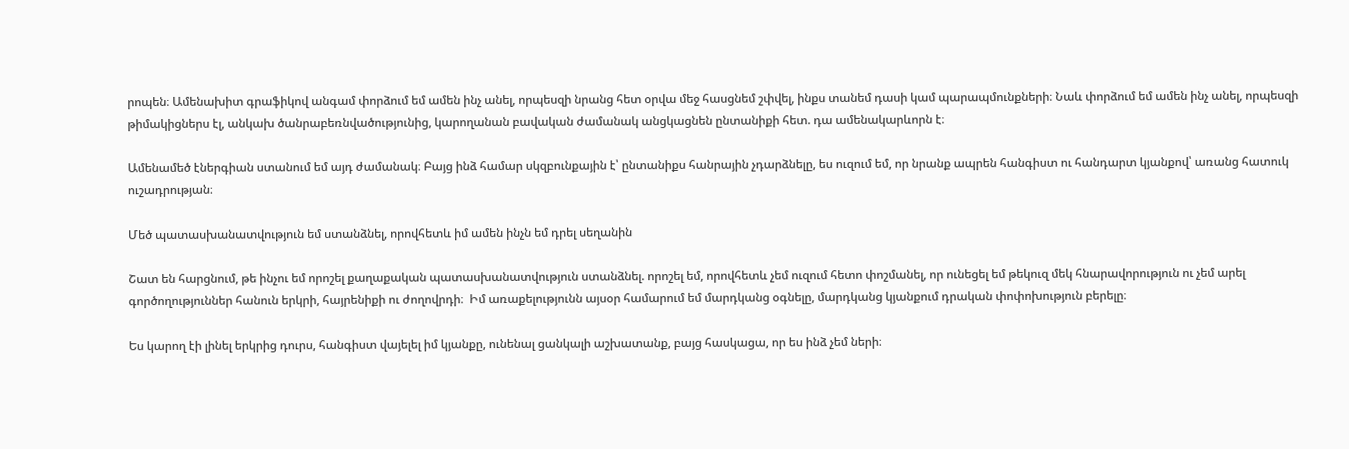րոպեն։ Ամենախիտ գրաֆիկով անգամ փորձում եմ ամեն ինչ անել, որպեսզի նրանց հետ օրվա մեջ հասցնեմ շփվել, ինքս տանեմ դասի կամ պարապմունքների։ Նաև փորձում եմ ամեն ինչ անել, որպեսզի թիմակիցներս էլ, անկախ ծանրաբեռնվածությունից, կարողանան բավական ժամանակ անցկացնեն ընտանիքի հետ. դա ամենակարևորն է։

Ամենամեծ էներգիան ստանում եմ այդ ժամանակ։ Բայց ինձ համար սկզբունքային է՝ ընտանիքս հանրային չդարձնելը, ես ուզում եմ, որ նրանք ապրեն հանգիստ ու հանդարտ կյանքով՝ առանց հատուկ ուշադրության։

Մեծ պատասխանատվություն եմ ստանձնել, որովհետև իմ ամեն ինչն եմ դրել սեղանին

Շատ են հարցնում, թե ինչու եմ որոշել քաղաքական պատասխանատվություն ստանձնել. որոշել եմ, որովհետև չեմ ուզում հետո փոշմանել, որ ունեցել եմ թեկուզ մեկ հնարավորություն ու չեմ արել գործողություններ հանուն երկրի, հայրենիքի ու ժողովրդի։  Իմ առաքելությունն այսօր համարում եմ մարդկանց օգնելը, մարդկանց կյանքում դրական փոփոխություն բերելը։

Ես կարող էի լինել երկրից դուրս, հանգիստ վայելել իմ կյանքը, ունենալ ցանկալի աշխատանք, բայց հասկացա, որ ես ինձ չեմ ների։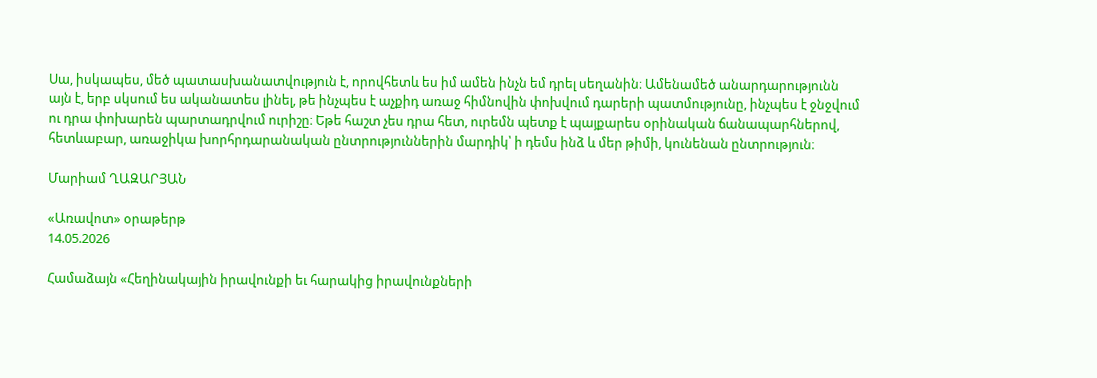Սա, իսկապես, մեծ պատասխանատվություն է, որովհետև ես իմ ամեն ինչն եմ դրել սեղանին։ Ամենամեծ անարդարությունն այն է, երբ սկսում ես ականատես լինել, թե ինչպես է աչքիդ առաջ հիմնովին փոխվում դարերի պատմությունը, ինչպես է ջնջվում ու դրա փոխարեն պարտադրվում ուրիշը։ Եթե հաշտ չես դրա հետ, ուրեմն պետք է պայքարես օրինական ճանապարհներով, հետևաբար, առաջիկա խորհրդարանական ընտրություններին մարդիկ՝ ի դեմս ինձ և մեր թիմի, կունենան ընտրություն։

Մարիամ ՂԱԶԱՐՅԱՆ

«Առավոտ» օրաթերթ
14.05.2026

Համաձայն «Հեղինակային իրավունքի եւ հարակից իրավունքների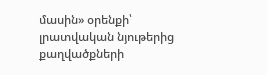մասին» օրենքի՝ լրատվական նյութերից քաղվածքների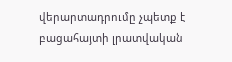վերարտադրումը չպետք է բացահայտի լրատվական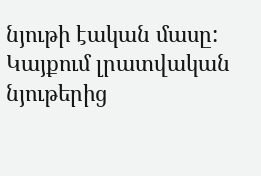նյութի էական մասը: Կայքում լրատվական նյութերից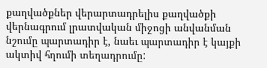քաղվածքներ վերարտադրելիս քաղվածքի վերնագրում լրատվական միջոցի անվանման նշումը պարտադիր է, նաեւ պարտադիր է կայքի ակտիվ հղումի տեղադրումը: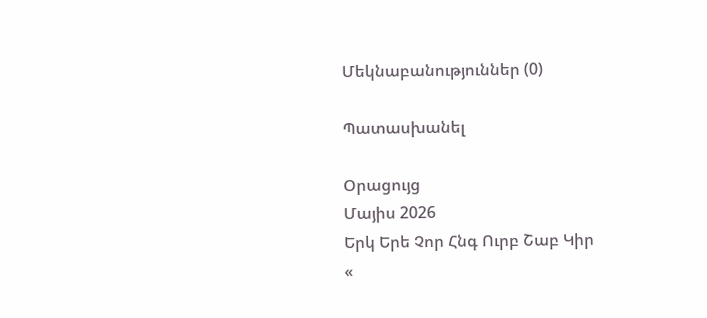Մեկնաբանություններ (0)

Պատասխանել

Օրացույց
Մայիս 2026
Երկ Երե Չոր Հնգ Ուրբ Շաբ Կիր
«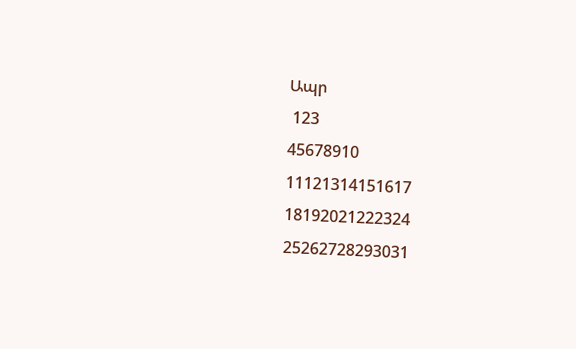Ապր
 123
45678910
11121314151617
18192021222324
25262728293031